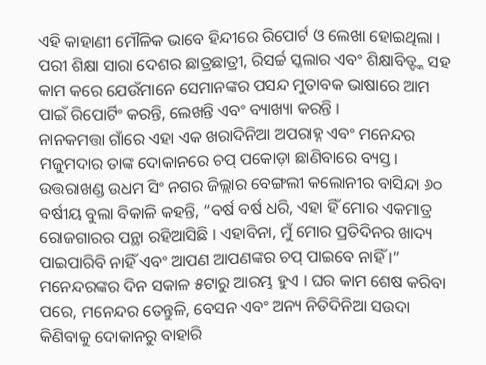ଏହି କାହାଣୀ ମୌଳିକ ଭାବେ ହିନ୍ଦୀରେ ରିପୋର୍ଟ ଓ ଲେଖା ହୋଇଥିଲା । ପରୀ ଶିକ୍ଷା ସାରା ଦେଶର ଛାତ୍ରଛାତ୍ରୀ, ରିସର୍ଚ୍ଚ ସ୍କଲାର ଏବଂ ଶିକ୍ଷାବିତ୍ଙ୍କ ସହ କାମ କରେ ଯେଉଁମାନେ ସେମାନଙ୍କର ପସନ୍ଦ ମୁତାବକ ଭାଷାରେ ଆମ ପାଇଁ ରିପୋର୍ଟିଂ କରନ୍ତି, ଲେଖନ୍ତି ଏବଂ ବ୍ୟାଖ୍ୟା କରନ୍ତି ।
ନାନକମତ୍ତା ଗାଁରେ ଏହା ଏକ ଖରାଦିନିଆ ଅପରାହ୍ନ ଏବଂ ମନେନ୍ଦର ମଜୁମଦାର ତାଙ୍କ ଦୋକାନରେ ଚପ୍ ପକୋଡ଼ା ଛାଣିବାରେ ବ୍ୟସ୍ତ। ଉତ୍ତରାଖଣ୍ଡ ଉଧମ ସିଂ ନଗର ଜିଲ୍ଲାର ବେଙ୍ଗଲୀ କଲୋନୀର ବାସିନ୍ଦା ୬୦ ବର୍ଷୀୟ ବୁଲା ବିକାଳି କହନ୍ତି, “ବର୍ଷ ବର୍ଷ ଧରି, ଏହା ହିଁ ମୋର ଏକମାତ୍ର ରୋଜଗାରର ପନ୍ଥା ରହିଆସିଛି । ଏହାବିନା, ମୁଁ ମୋର ପ୍ରତିଦିନର ଖାଦ୍ୟ ପାଇପାରିବି ନାହିଁ ଏବଂ ଆପଣ ଆପଣଙ୍କର ଚପ୍ ପାଇବେ ନାହିଁ ।”
ମନେନ୍ଦରଙ୍କର ଦିନ ସକାଳ ୫ଟାରୁ ଆରମ୍ଭ ହୁଏ । ଘର କାମ ଶେଷ କରିବା ପରେ, ମନେନ୍ଦର ତେନ୍ତୁଳି, ବେସନ ଏବଂ ଅନ୍ୟ ନିତିଦିନିଆ ସଉଦା କିଣିବାକୁ ଦୋକାନରୁ ବାହାରି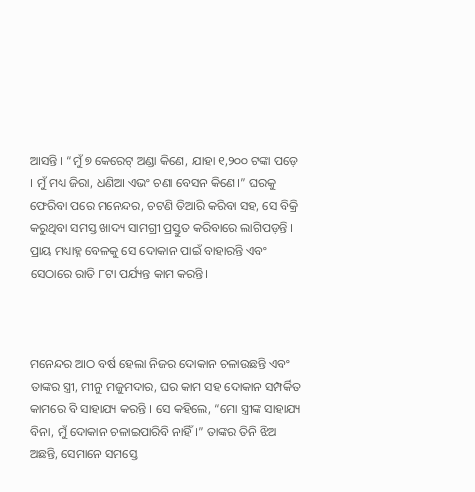ଆସନ୍ତି । “ମୁଁ ୭ କେରେଟ୍ ଅଣ୍ଡା କିଣେ, ଯାହା ୧,୨୦୦ ଟଙ୍କା ପଡ଼େ । ମୁଁ ମଧ୍ୟ ଜିରା, ଧଣିଆ ଏଭଂ ଚଣା ବେସନ କିଣେ।” ଘରକୁ ଫେରିବା ପରେ ମନେନ୍ଦର, ଚଟଣି ତିଆରି କରିବା ସହ, ସେ ବିକ୍ରି କରୁଥିବା ସମସ୍ତ ଖାଦ୍ୟ ସାମଗ୍ରୀ ପ୍ରସ୍ତୁତ କରିବାରେ ଲାଗିପଡ଼ନ୍ତି । ପ୍ରାୟ ମଧ୍ୟାହ୍ନ ବେଳକୁ ସେ ଦୋକାନ ପାଇଁ ବାହାରନ୍ତି ଏବଂ ସେଠାରେ ରାତି ୮ଟା ପର୍ଯ୍ୟନ୍ତ କାମ କରନ୍ତି।



ମନେନ୍ଦର ଆଠ ବର୍ଷ ହେଲା ନିଜର ଦୋକାନ ଚଳାଉଛନ୍ତି ଏବଂ ତାଙ୍କର ସ୍ତ୍ରୀ, ମୀନୁ ମଜୁମଦାର, ଘର କାମ ସହ ଦୋକାନ ସମ୍ପର୍କିତ କାମରେ ବି ସାହାଯ୍ୟ କରନ୍ତି । ସେ କହିଲେ, “ମୋ ସ୍ତ୍ରୀଙ୍କ ସାହାଯ୍ୟ ବିନା, ମୁଁ ଦୋକାନ ଚଳାଇପାରିବି ନାହିଁ।” ତାଙ୍କର ତିନି ଝିଅ ଅଛନ୍ତି, ସେମାନେ ସମସ୍ତେ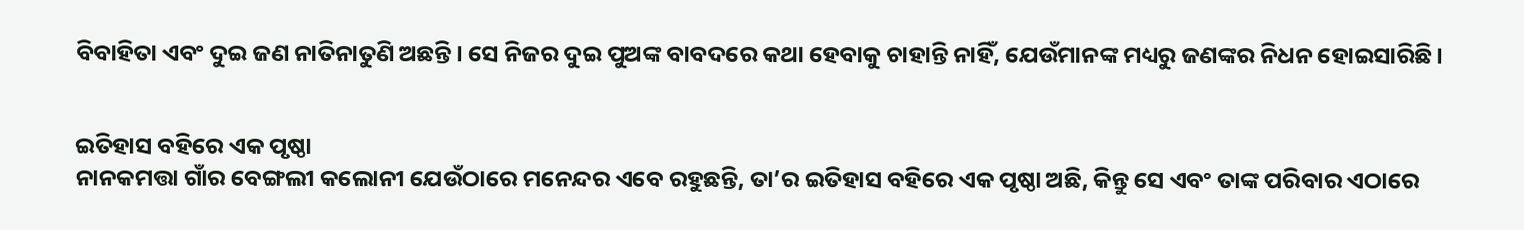ବିବାହିତା ଏବଂ ଦୁଇ ଜଣ ନାତିନାତୁଣି ଅଛନ୍ତି। ସେ ନିଜର ଦୁଇ ପୁଅଙ୍କ ବାବଦରେ କଥା ହେବାକୁ ଚାହାନ୍ତି ନାହିଁ, ଯେଉଁମାନଙ୍କ ମଧ୍ୟରୁ ଜଣଙ୍କର ନିଧନ ହୋଇସାରିଛି।


ଇତିହାସ ବହିରେ ଏକ ପୃଷ୍ଠା
ନାନକମତ୍ତା ଗାଁର ବେଙ୍ଗଲୀ କଲୋନୀ ଯେଉଁଠାରେ ମନେନ୍ଦର ଏବେ ରହୁଛନ୍ତି, ତା’ର ଇତିହାସ ବହିରେ ଏକ ପୃଷ୍ଠା ଅଛି, କିନ୍ତୁ ସେ ଏବଂ ତାଙ୍କ ପରିବାର ଏଠାରେ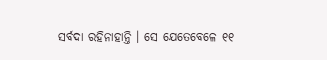ସର୍ବଦା ରହିନାହାନ୍ତି । ସେ ଯେତେବେଳେ ୧୧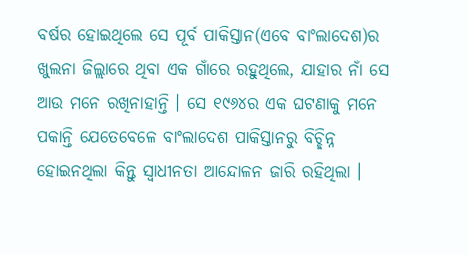ବର୍ଷର ହୋଇଥିଲେ ସେ ପୂର୍ବ ପାକିସ୍ତାନ(ଏବେ ବାଂଲାଦେଶ)ର ଖୁଲନା ଜିଲ୍ଲାରେ ଥିବା ଏକ ଗାଁରେ ରହୁଥିଲେ, ଯାହାର ନାଁ ସେ ଆଉ ମନେ ରଖିନାହାନ୍ତି । ସେ ୧୯୬୪ର ଏକ ଘଟଣାକୁ ମନେ ପକାନ୍ତି ଯେତେବେଳେ ବାଂଲାଦେଶ ପାକିସ୍ତାନରୁ ବିଚ୍ଛିନ୍ନ ହୋଇନଥିଲା କିନ୍ତୁ ସ୍ୱାଧୀନତା ଆନ୍ଦୋଳନ ଜାରି ରହିଥିଲା ।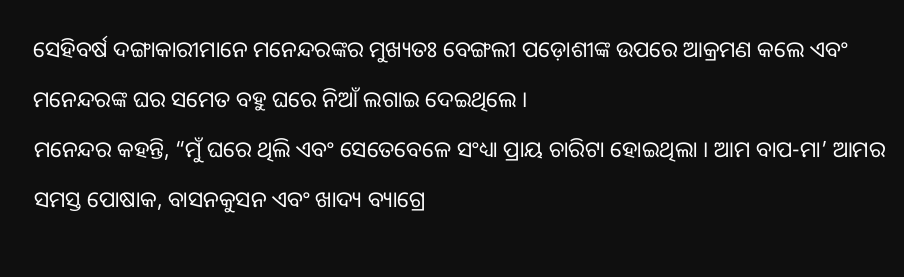ସେହିବର୍ଷ ଦଙ୍ଗାକାରୀମାନେ ମନେନ୍ଦରଙ୍କର ମୁଖ୍ୟତଃ ବେଙ୍ଗଲୀ ପଡ଼ୋଶୀଙ୍କ ଉପରେ ଆକ୍ରମଣ କଲେ ଏବଂ ମନେନ୍ଦରଙ୍କ ଘର ସମେତ ବହୁ ଘରେ ନିଆଁ ଲଗାଇ ଦେଇଥିଲେ ।
ମନେନ୍ଦର କହନ୍ତି, “ମୁଁ ଘରେ ଥିଲି ଏବଂ ସେତେବେଳେ ସଂଧ୍ୟା ପ୍ରାୟ ଚାରିଟା ହୋଇଥିଲା । ଆମ ବାପ-ମା’ ଆମର ସମସ୍ତ ପୋଷାକ, ବାସନକୁସନ ଏବଂ ଖାଦ୍ୟ ବ୍ୟାଗ୍ରେ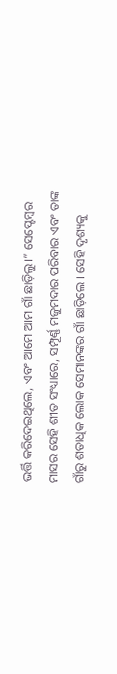ଭର୍ତ୍ତି କରିଦେଇଥିଲେ, ଏବଂ ଆମେ ଆମ ଗାଁ ଛାଡ଼ିଲୁ।” ସେପ୍ଟେମ୍ବର ମାସର ସେହି ଶୀତ ସଂଧ୍ୟାରେ, ସମ୍ପୂର୍ଣ୍ଣ ମଜୁମଦାର ପରିବାର ଏବଂ ତାଙ୍କ ଗାଁରୁ ଶତାଧିକ ଲୋକ ସେମାନଙ୍କର ଗାଁ ଛାଡ଼ିଲେ । ସେହି ଦୃଶ୍ୟକୁ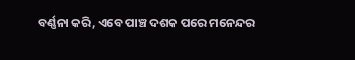ବର୍ଣ୍ଣନା କରି, ଏବେ ପାଞ୍ଚ ଦଶକ ପରେ ମନେନ୍ଦର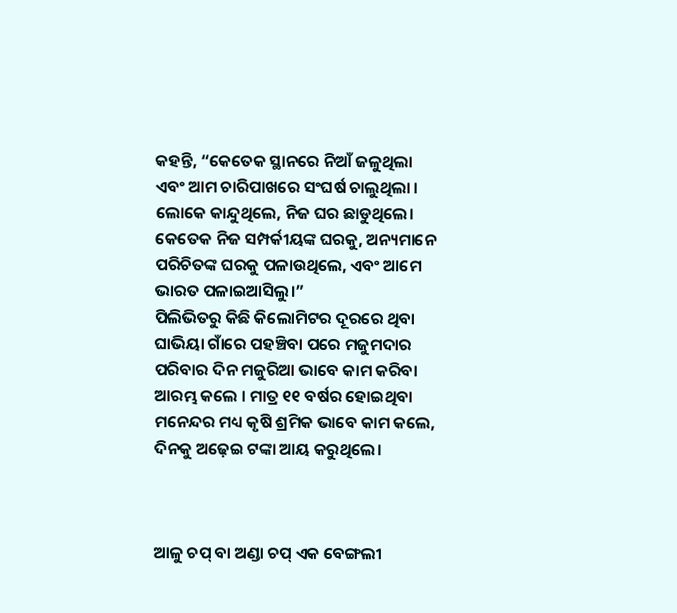କହନ୍ତି, “କେତେକ ସ୍ଥାନରେ ନିଆଁ ଜଳୁଥିଲା ଏବଂ ଆମ ଚାରିପାଖରେ ସଂଘର୍ଷ ଚାଲୁଥିଲା । ଲୋକେ କାନ୍ଦୁଥିଲେ, ନିଜ ଘର ଛାଡୁଥିଲେ। କେତେକ ନିଜ ସମ୍ପର୍କୀୟଙ୍କ ଘରକୁ, ଅନ୍ୟମାନେ ପରିଚିତଙ୍କ ଘରକୁ ପଳାଉଥିଲେ, ଏବଂ ଆମେ ଭାରତ ପଳାଇଆସିଲୁ।”
ପିଲିଭିତରୁ କିଛି କିଲୋମିଟର ଦୂରରେ ଥିବା ଘାଭିୟା ଗାଁରେ ପହଞ୍ଚିବା ପରେ ମଜୁମଦାର ପରିବାର ଦିନ ମଜୁରିଆ ଭାବେ କାମ କରିବା ଆରମ୍ଭ କଲେ । ମାତ୍ର ୧୧ ବର୍ଷର ହୋଇଥିବା ମନେନ୍ଦର ମଧ୍ୟ କୃଷି ଶ୍ରମିକ ଭାବେ କାମ କଲେ, ଦିନକୁ ଅଢ଼େଇ ଟଙ୍କା ଆୟ କରୁଥିଲେ।



ଆଳୁ ଚପ୍ ବା ଅଣ୍ଡା ଚପ୍ ଏକ ବେଙ୍ଗଲୀ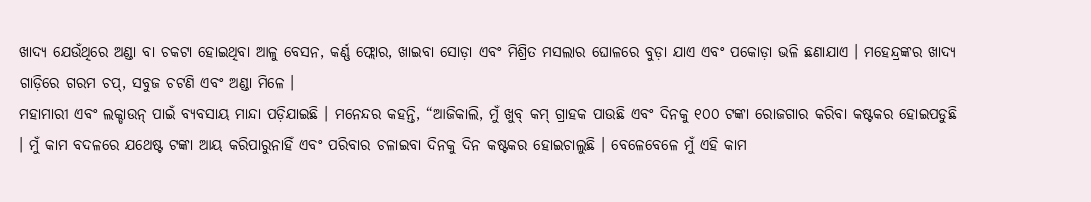ଖାଦ୍ୟ ଯେଉଁଥିରେ ଅଣ୍ଡା ବା ଚକଟା ହୋଇଥିବା ଆଳୁ ବେସନ, କର୍ଣ୍ଣ ଫ୍ଲୋର, ଖାଇବା ସୋଡ଼ା ଏବଂ ମିଶ୍ରିତ ମସଲାର ଘୋଳରେ ବୁଡ଼ା ଯାଏ ଏବଂ ପକୋଡ଼ା ଭଳି ଛଣାଯାଏ । ମହେନ୍ଦ୍ରଙ୍କର ଖାଦ୍ୟ ଗାଡ଼ିରେ ଗରମ ଚପ୍, ସବୁଜ ଚଟଣି ଏବଂ ଅଣ୍ଡା ମିଳେ ।
ମହାମାରୀ ଏବଂ ଲକ୍ଡାଉନ୍ ପାଇଁ ବ୍ୟବସାୟ ମାନ୍ଦା ପଡ଼ିଯାଇଛି । ମନେନ୍ଦର କହନ୍ତି, “ଆଜିକାଲି, ମୁଁ ଖୁବ୍ କମ୍ ଗ୍ରାହକ ପାଉଛି ଏବଂ ଦିନକୁ ୧୦୦ ଟଙ୍କା ରୋଜଗାର କରିବା କଷ୍ଟକର ହୋଇପଡୁଛି । ମୁଁ କାମ ବଦଳରେ ଯଥେଷ୍ଟ ଟଙ୍କା ଆୟ କରିପାରୁନାହିଁ ଏବଂ ପରିବାର ଚଳାଇବା ଦିନକୁ ଦିନ କଷ୍ଟକର ହୋଇଚାଲୁଛି । ବେଳେବେଳେ ମୁଁ ଏହି କାମ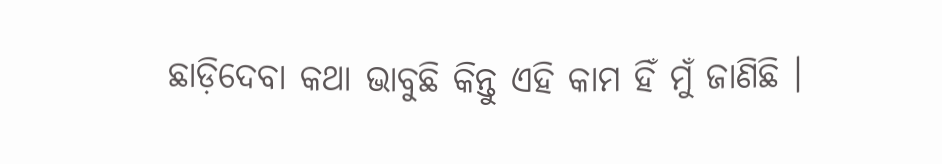ଛାଡ଼ିଦେବା କଥା ଭାବୁଛି କିନ୍ତୁ ଏହି କାମ ହିଁ ମୁଁ ଜାଣିଛି ।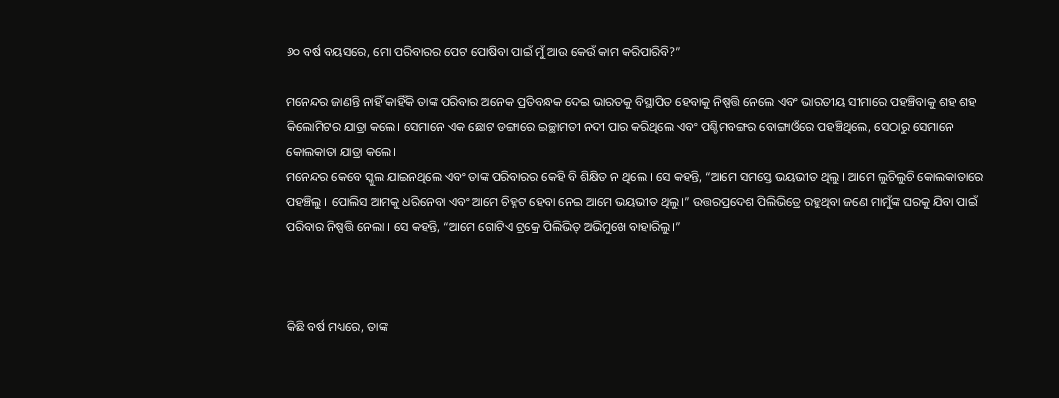୬୦ ବର୍ଷ ବୟସରେ, ମୋ ପରିବାରର ପେଟ ପୋଷିବା ପାଇଁ ମୁଁ ଆଉ କେଉଁ କାମ କରିପାରିବି?”

ମନେନ୍ଦର ଜାଣନ୍ତି ନାହିଁ କାହିଁକି ତାଙ୍କ ପରିବାର ଅନେକ ପ୍ରତିବନ୍ଧକ ଦେଇ ଭାରତକୁ ବିସ୍ଥାପିତ ହେବାକୁ ନିଷ୍ପତ୍ତି ନେଲେ ଏବଂ ଭାରତୀୟ ସୀମାରେ ପହଞ୍ଚିବାକୁ ଶହ ଶହ କିଲୋମିଟର ଯାତ୍ରା କଲେ। ସେମାନେ ଏକ ଛୋଟ ଡଙ୍ଗାରେ ଇଚ୍ଛାମତୀ ନଦୀ ପାର କରିଥିଲେ ଏବଂ ପଶ୍ଚିମବଙ୍ଗର ବୋଙ୍ଗାଓଁରେ ପହଞ୍ଚିଥିଲେ, ସେଠାରୁ ସେମାନେ କୋଲକାତା ଯାତ୍ରା କଲେ।
ମନେନ୍ଦର କେବେ ସ୍କୁଲ ଯାଇନଥିଲେ ଏବଂ ତାଙ୍କ ପରିବାରର କେହି ବି ଶିକ୍ଷିତ ନ ଥିଲେ । ସେ କହନ୍ତି, “ଆମେ ସମସ୍ତେ ଭୟଭୀତ ଥିଲୁ । ଆମେ ଲୁଚିଲୁଚି କୋଲକାତାରେ ପହଞ୍ଚିଲୁ । ପୋଲିସ ଆମକୁ ଧରିନେବା ଏବଂ ଆମେ ଚିହ୍ନଟ ହେବା ନେଇ ଆମେ ଭୟଭୀତ ଥିଲୁ।” ଉତ୍ତରପ୍ରଦେଶ ପିଲିଭିତ୍ରେ ରହୁଥିବା ଜଣେ ମାମୁଁଙ୍କ ଘରକୁ ଯିବା ପାଇଁ ପରିବାର ନିଷ୍ପତ୍ତି ନେଲା । ସେ କହନ୍ତି, “ଆମେ ଗୋଟିଏ ଟ୍ରକ୍ରେ ପିଲିଭିତ୍ ଅଭିମୁଖେ ବାହାରିଲୁ।”



କିଛି ବର୍ଷ ମଧ୍ୟରେ, ତାଙ୍କ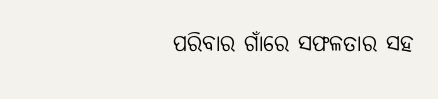ପରିବାର ଗାଁରେ ସଫଳତାର ସହ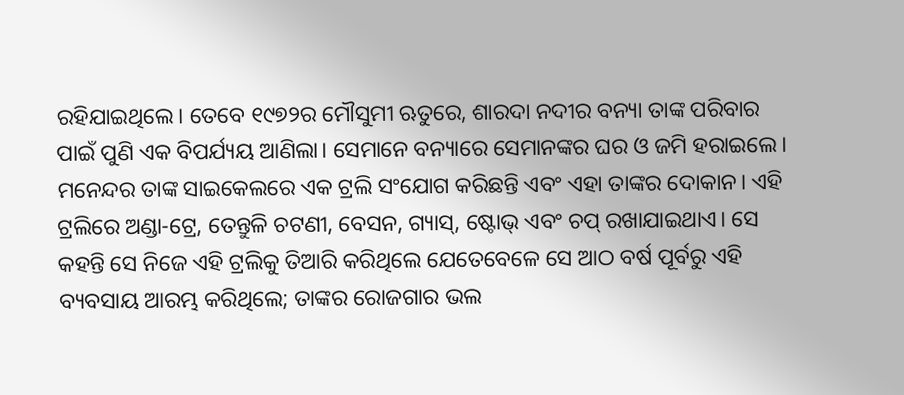ରହିଯାଇଥିଲେ। ତେବେ ୧୯୭୨ର ମୌସୁମୀ ଋତୁରେ, ଶାରଦା ନଦୀର ବନ୍ୟା ତାଙ୍କ ପରିବାର ପାଇଁ ପୁଣି ଏକ ବିପର୍ଯ୍ୟୟ ଆଣିଲା। ସେମାନେ ବନ୍ୟାରେ ସେମାନଙ୍କର ଘର ଓ ଜମି ହରାଇଲେ।
ମନେନ୍ଦର ତାଙ୍କ ସାଇକେଲରେ ଏକ ଟ୍ରଲି ସଂଯୋଗ କରିଛନ୍ତି ଏବଂ ଏହା ତାଙ୍କର ଦୋକାନ। ଏହି ଟ୍ରଲିରେ ଅଣ୍ଡା-ଟ୍ରେ, ତେନ୍ତୁଳି ଚଟଣୀ, ବେସନ, ଗ୍ୟାସ୍, ଷ୍ଟୋଭ୍ ଏବଂ ଚପ୍ ରଖାଯାଇଥାଏ। ସେ କହନ୍ତି ସେ ନିଜେ ଏହି ଟ୍ରଲିକୁ ତିଆରି କରିଥିଲେ ଯେତେବେଳେ ସେ ଆଠ ବର୍ଷ ପୂର୍ବରୁ ଏହି ବ୍ୟବସାୟ ଆରମ୍ଭ କରିଥିଲେ; ତାଙ୍କର ରୋଜଗାର ଭଲ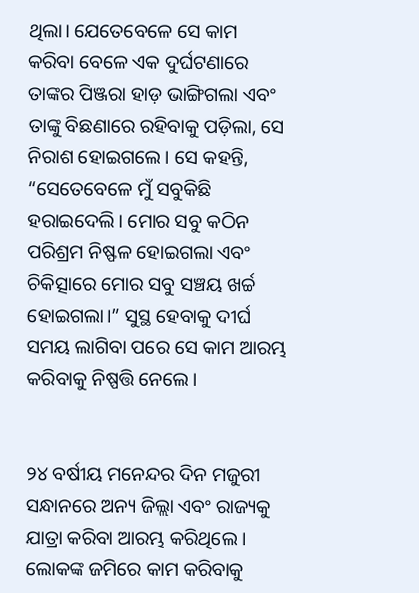ଥିଲା। ଯେତେବେଳେ ସେ କାମ କରିବା ବେଳେ ଏକ ଦୁର୍ଘଟଣାରେ ତାଙ୍କର ପିଞ୍ଜରା ହାଡ଼ ଭାଙ୍ଗିଗଲା ଏବଂ ତାଙ୍କୁ ବିଛଣାରେ ରହିବାକୁ ପଡ଼ିଲା, ସେ ନିରାଶ ହୋଇଗଲେ। ସେ କହନ୍ତି, “ସେତେବେଳେ ମୁଁ ସବୁକିଛି ହରାଇଦେଲି। ମୋର ସବୁ କଠିନ ପରିଶ୍ରମ ନିଷ୍ଫଳ ହୋଇଗଲା ଏବଂ ଚିକିତ୍ସାରେ ମୋର ସବୁ ସଞ୍ଚୟ ଖର୍ଚ୍ଚ ହୋଇଗଲା।” ସୁସ୍ଥ ହେବାକୁ ଦୀର୍ଘ ସମୟ ଲାଗିବା ପରେ ସେ କାମ ଆରମ୍ଭ କରିବାକୁ ନିଷ୍ପତ୍ତି ନେଲେ।


୨୪ ବର୍ଷୀୟ ମନେନ୍ଦର ଦିନ ମଜୁରୀ ସନ୍ଧାନରେ ଅନ୍ୟ ଜିଲ୍ଲା ଏବଂ ରାଜ୍ୟକୁ ଯାତ୍ରା କରିବା ଆରମ୍ଭ କରିଥିଲେ । ଲୋକଙ୍କ ଜମିରେ କାମ କରିବାକୁ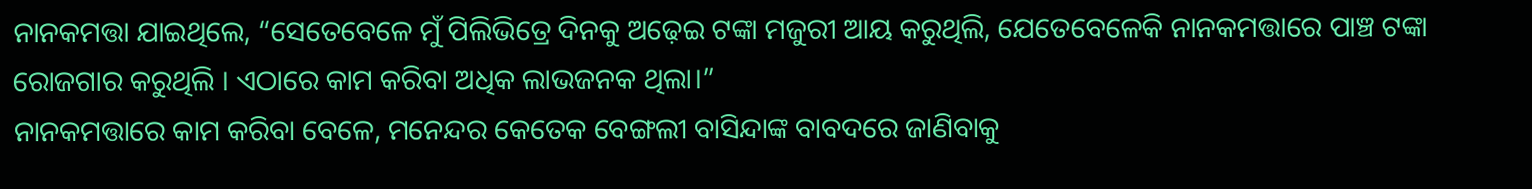ନାନକମତ୍ତା ଯାଇଥିଲେ, “ସେତେବେଳେ ମୁଁ ପିଲିଭିତ୍ରେ ଦିନକୁ ଅଢ଼େଇ ଟଙ୍କା ମଜୁରୀ ଆୟ କରୁଥିଲି, ଯେତେବେଳେକି ନାନକମତ୍ତାରେ ପାଞ୍ଚ ଟଙ୍କା ରୋଜଗାର କରୁଥିଲି । ଏଠାରେ କାମ କରିବା ଅଧିକ ଲାଭଜନକ ଥିଲା।”
ନାନକମତ୍ତାରେ କାମ କରିବା ବେଳେ, ମନେନ୍ଦର କେତେକ ବେଙ୍ଗଲୀ ବାସିନ୍ଦାଙ୍କ ବାବଦରେ ଜାଣିବାକୁ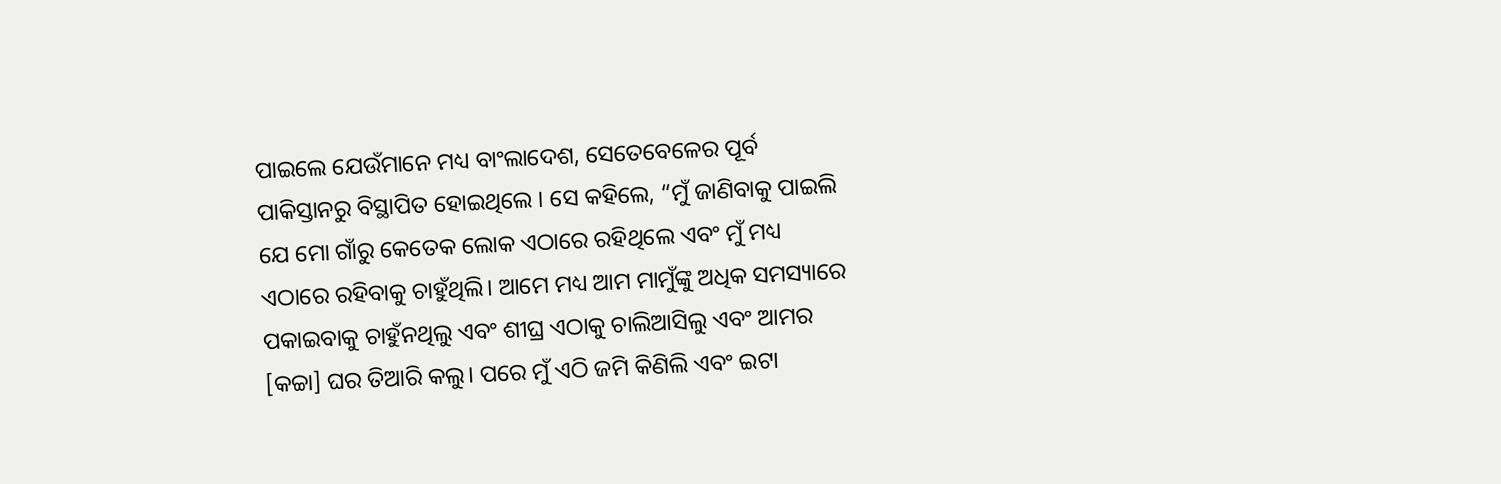ପାଇଲେ ଯେଉଁମାନେ ମଧ୍ୟ ବାଂଲାଦେଶ, ସେତେବେଳେର ପୂର୍ବ ପାକିସ୍ତାନରୁ ବିସ୍ଥାପିତ ହୋଇଥିଲେ । ସେ କହିଲେ, “ମୁଁ ଜାଣିବାକୁ ପାଇଲି ଯେ ମୋ ଗାଁରୁ କେତେକ ଲୋକ ଏଠାରେ ରହିଥିଲେ ଏବଂ ମୁଁ ମଧ୍ୟ ଏଠାରେ ରହିବାକୁ ଚାହୁଁଥିଲି। ଆମେ ମଧ୍ୟ ଆମ ମାମୁଁଙ୍କୁ ଅଧିକ ସମସ୍ୟାରେ ପକାଇବାକୁ ଚାହୁଁନଥିଲୁ ଏବଂ ଶୀଘ୍ର ଏଠାକୁ ଚାଲିଆସିଲୁ ଏବଂ ଆମର [କଚ୍ଚା] ଘର ତିଆରି କଲୁ। ପରେ ମୁଁ ଏଠି ଜମି କିଣିଲି ଏବଂ ଇଟା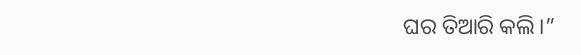ଘର ତିଆରି କଲି।”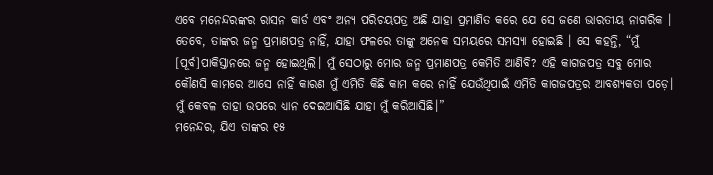ଏବେ ମନେନ୍ଦରଙ୍କର ରାସନ କାର୍ଡ ଏବଂ ଅନ୍ୟ ପରିଚୟପତ୍ର ଅଛି ଯାହା ପ୍ରମାଣିତ କରେ ଯେ ସେ ଜଣେ ଭାରତୀୟ ନାଗରିକ । ତେବେ, ତାଙ୍କର ଜନ୍ମ ପ୍ରମାଣପତ୍ର ନାହିଁ, ଯାହା ଫଳରେ ତାଙ୍କୁ ଅନେକ ସମୟରେ ସମସ୍ୟା ହୋଇଛି । ସେ କହନ୍ତି, “ମୁଁ [ପୂର୍ବ]ପାକିସ୍ତାନରେ ଜନ୍ମ ହୋଇଥିଲି। ମୁଁ ସେଠାରୁ ମୋର ଜନ୍ମ ପ୍ରମାଣପତ୍ର କେମିତି ଆଣିବି? ଏହି କାଗଜପତ୍ର ସବୁ ମୋର କୌଣସି କାମରେ ଆସେ ନାହିଁ କାରଣ ମୁଁ ଏମିତି କିଛି କାମ କରେ ନାହିଁ ଯେଉଁଥିପାଇଁ ଏମିତି କାଗଜପତ୍ରର ଆବଶ୍ୟକତା ପଡ଼େ। ମୁଁ କେବଳ ତାହା ଉପରେ ଧ୍ୟାନ ଦେଇଆସିଛି ଯାହା ମୁଁ କରିଆସିଛି।”
ମନେନ୍ଦର, ଯିଏ ତାଙ୍କର ୧୫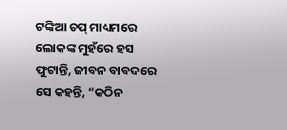ଟଙ୍କିଆ ଚପ୍ ମାଧ୍ୟମରେ ଲୋକଙ୍କ ମୁହଁରେ ହସ ଫୁଟାନ୍ତି, ଜୀବନ ବାବଦରେ ସେ କହନ୍ତି, “କଠିନ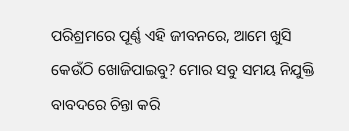ପରିଶ୍ରମରେ ପୂର୍ଣ୍ଣ ଏହି ଜୀବନରେ, ଆମେ ଖୁସି କେଉଁଠି ଖୋଜିପାଇବୁ? ମୋର ସବୁ ସମୟ ନିଯୁକ୍ତି ବାବଦରେ ଚିନ୍ତା କରି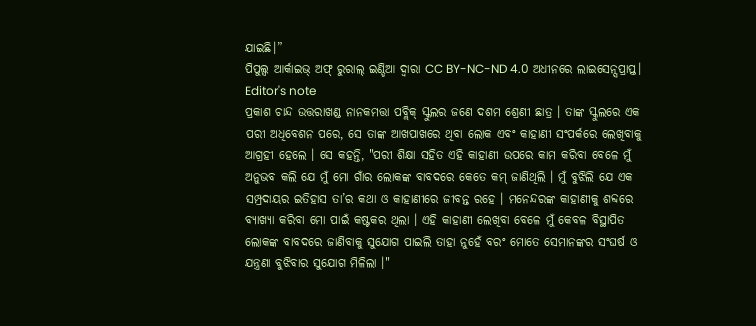ଯାଇଛି।”
ପିପୁଲ୍ସ ଆର୍କାଇଭ୍ ଅଫ୍ ରୁରାଲ୍ ଇଣ୍ଡିଆ ଦ୍ୱାରା CC BY-NC-ND 4.0 ଅଧୀନରେ ଲାଇସେନ୍ସପ୍ରାପ୍ତ।
Editor's note
ପ୍ରକାଶ ଚାନ୍ଦ ଉତ୍ତରାଖଣ୍ଡ ନାନକମତ୍ତା ପବ୍ଲିକ୍ ସ୍କୁଲର ଜଣେ ଦଶମ ଶ୍ରେଣୀ ଛାତ୍ର । ତାଙ୍କ ସ୍କୁଲରେ ଏକ ପରୀ ଅଧିବେଶନ ପରେ, ସେ ତାଙ୍କ ଆଖପାଖରେ ଥିବା ଲୋକ ଏବଂ କାହାଣୀ ସଂପର୍କରେ ଲେଖିବାକୁ ଆଗ୍ରହୀ ହେଲେ । ସେ କହନ୍ତି, "ପରୀ ଶିକ୍ଷା ସହିତ ଏହି କାହାଣୀ ଉପରେ କାମ କରିବା ବେଳେ ମୁଁ ଅନୁଭବ କଲି ଯେ ମୁଁ ମୋ ଗାଁର ଲୋକଙ୍କ ବାବଦରେ କେତେ କମ୍ ଜାଣିଥିଲି । ମୁଁ ବୁଝିଲି ଯେ ଏକ ସମ୍ପ୍ରଦାୟର ଇତିହାସ ତା’ର କଥା ଓ କାହାଣୀରେ ଜୀବନ୍ତ ରହେ । ମନେନ୍ଦରଙ୍କ କାହାଣୀକୁ ଶବ୍ଦରେ ବ୍ୟାଖ୍ୟା କରିବା ମୋ ପାଇଁ କଷ୍ଟକର ଥିଲା । ଏହି କାହାଣୀ ଲେଖିବା ବେଳେ ମୁଁ କେବଳ ବିସ୍ଥାପିତ ଲୋକଙ୍କ ବାବଦରେ ଜାଣିବାକୁ ସୁଯୋଗ ପାଇଲି ତାହା ନୁହେଁ ବରଂ ମୋତେ ସେମାନଙ୍କର ସଂଘର୍ଷ ଓ ଯନ୍ତ୍ରଣା ବୁଝିବାର ସୁଯୋଗ ମିଳିଲା ।"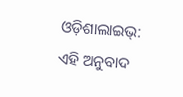ଓଡ଼ିଶାଲାଇଭ୍: ଏହି ଅନୁବାଦ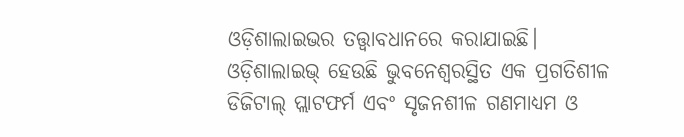ଓଡ଼ିଶାଲାଇଭର ତତ୍ତ୍ୱାବଧାନରେ କରାଯାଇଛି। ଓଡ଼ିଶାଲାଇଭ୍ ହେଉଛି ଭୁବନେଶ୍ୱରସ୍ଥିତ ଏକ ପ୍ରଗତିଶୀଳ ଡିଜିଟାଲ୍ ପ୍ଲାଟଫର୍ମ ଏବଂ ସୃଜନଶୀଳ ଗଣମାଧ୍ୟମ ଓ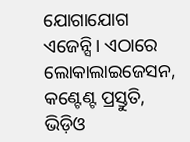ଯୋଗାଯୋଗ ଏଜେନ୍ସି। ଏଠାରେ ଲୋକାଲାଇଜେସନ, କଣ୍ଟେଣ୍ଟ ପ୍ରସ୍ତୁତି, ଭିଡ଼ିଓ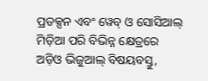ପ୍ରଡକ୍ସନ ଏବଂ ୱେବ୍ ଓ ସୋସିଆଲ୍ ମିଡ଼ିଆ ପରି ବିଭିନ୍ନ କ୍ଷେତ୍ରରେ ଅଡ଼ିଓ ଭିଜୁଆଲ୍ ବିଷୟବସ୍ତୁ,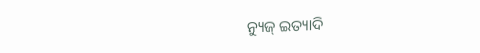ନ୍ୟୁଜ୍ ଇତ୍ୟାଦି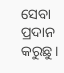ସେବା ପ୍ରଦାନ କରୁଛୁ।